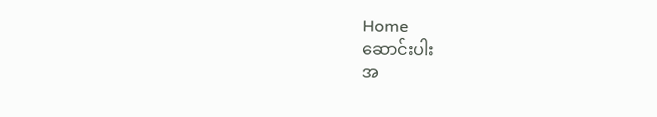Home
ဆောင်းပါး
အ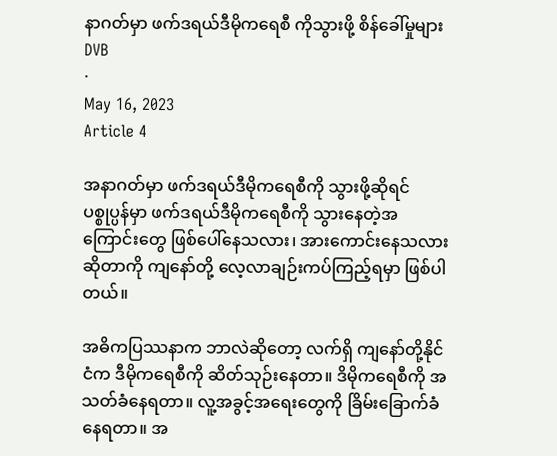နာဂတ်မှာ ဖက်ဒရယ်ဒီမိုကရေစီ ကိုသွားဖို့ စိန်ခေါ်မှုများ
DVB
·
May 16, 2023
Article 4

အနာဂတ်မှာ ဖက်ဒရယ်ဒီမိုကရေစီကို သွားဖို့ဆိုရင် ပစ္စုပ္ပန်မှာ ဖက်ဒရယ်ဒီမိုကရေစီကို သွားနေတဲ့အကြောင်းတွေ ဖြစ်ပေါ်နေသလား၊ အားကောင်းနေသလား ဆိုတာကို ကျနော်တို့ လေ့လာချဉ်းကပ်ကြည့်ရမှာ ဖြစ်ပါတယ်။

အဓိကပြဿနာက ဘာလဲဆိုတော့ လက်ရှိ ကျနော်တို့နိုင်ငံက ဒီမိုကရေစီကို ဆိတ်သုဉ်းနေတာ။ ဒိမိုကရေစီကို အသတ်ခံနေရတာ။ လူ့အခွင့်အရေးတွေကို ခြိမ်းခြောက်ခံနေရတာ။ အ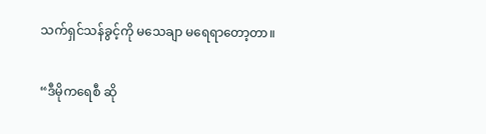သက်ရှင်သန်ခွင့်ကို မသေချာ မရေရာတော့တာ။

“ဒီမိုကရေစီ ဆို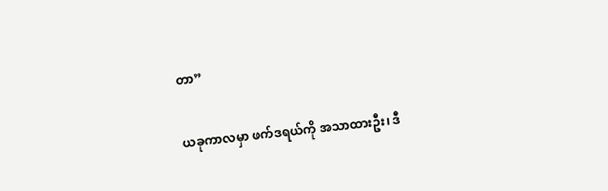တာ”

ယခုကာလမှာ ဖက်ဒရယ်ကို အသာထားဦး၊ ဒီ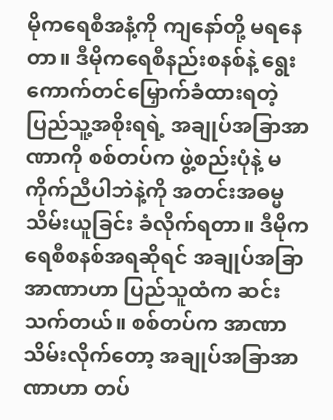မိုကရေစီအနံ့ကို ကျနော်တို့ မရနေတာ။ ဒီမိုကရေစီနည်းစနစ်နဲ့ ရွေးကောက်တင်မြှောက်ခံထားရတဲ့ ပြည်သူ့အစိုးရရဲ့ အချုပ်အခြာအာဏာကို စစ်တပ်က ဖွဲ့စည်းပုံနဲ့ မကိုက်ညီပါဘဲနဲ့ကို အတင်းအဓမ္မ သိမ်းယူခြင်း ခံလိုက်ရတာ။ ဒီမိုကရေစီစနစ်အရဆိုရင် အချုပ်အခြာအာဏာဟာ ပြည်သူထံက ဆင်းသက်တယ်။ စစ်တပ်က အာဏာသိမ်းလိုက်တော့ အချုပ်အခြာအာဏာဟာ တပ်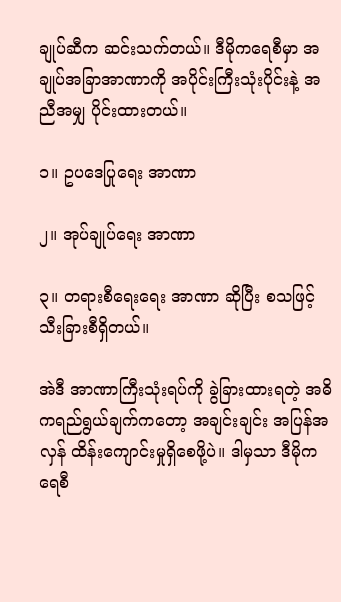ချုပ်ဆီက ဆင်းသက်တယ်။ ဒီမိုကရေစီမှာ အချုပ်အခြာအာဏာကို အပိုင်းကြီးသုံးပိုင်းနဲ့ အညီအမျှ‌ ပိုင်းထားတယ်။

၁။ ဥပဒေပြုရေး အာဏာ

၂။ အုပ်ချုပ်ရေး အာဏာ

၃။ တရားစီရေးရေး အာဏာ ဆိုပြီး စသဖြင့် သီးခြားစီရှိတယ်။

အဲဒီ အာဏာကြီးသုံးရပ်ကို ခွဲခြားထားရတဲ့ အဓိကရည်ရွယ်ချက်ကတော့ အချင်းချင်း အပြန်အလှန် ထိန်းကျောင်းမှုရှိစေဖို့ပဲ။ ဒါမှသာ ဒီမိုကရေစီ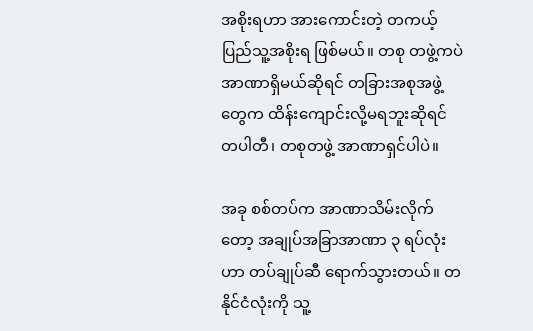အစိုးရဟာ အားကောင်းတဲ့ တကယ့်ပြည်သူ့အစိုးရ ဖြစ်မယ်။ တစု တဖွဲ့ကပဲ အာဏာရှိမယ်ဆိုရင် တခြားအစုအဖွဲ့တွေက ထိန်းကျောင်းလို့မရဘူးဆိုရင် တပါတီ၊ တစုတဖွဲ့ အာဏာရှင်ပါပဲ။

အခု စစ်တပ်က အာဏာသိမ်းလိုက်တော့ အချုပ်အခြာအာဏာ ၃ ရပ်‌လုံးဟာ တပ်ချုပ်ဆီ ရောက်သွားတယ်။ တနိုင်ငံလုံးကို သူ့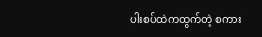ပါးစပ်ထဲကထွက်တဲ့ စကား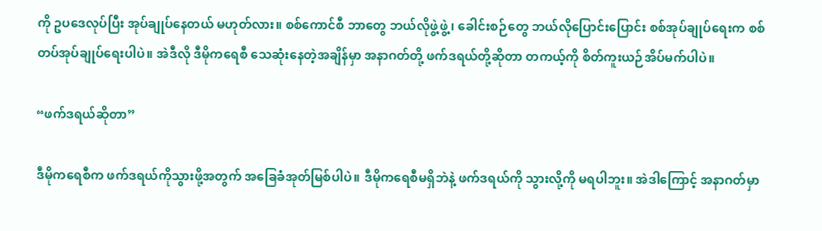ကို ဥပဒေလုပ်ပြီး အုပ်ချုပ်နေတယ် မဟုတ်လား။ စစ်ကောင်စီ ဘာတွေ ဘယ်လိုဖွဲ့ဖွဲ့၊ ခေါင်းစဉ်တွေ ဘယ်လိုပြောင်းပြောင်း စစ်အုပ်ချုပ်ရေးက စစ်တပ်အုပ်ချုပ်ရေးပါပဲ။ အဲဒီလို ဒီမိုကရေစီ သေဆုံးနေတဲ့အချိန်မှာ အနာဂတ်တို့ ဖက်ဒရယ်တို့ဆိုတာ တကယ့်ကို စိတ်ကူးယဉ်အိပ်မက်ပါပဲ။

“ဖက်ဒရယ်ဆိုတာ”

ဒီမိုကရေစီက ဖက်ဒရယ်ကိုသွားဖို့အတွက် အခြေခံအုတ်မြစ်ပါပဲ။ ဒီမိုကရေစီမရှိဘဲနဲ့ ဖက်ဒရယ်ကို သွားလို့ကို မရပါဘူး။ အဲဒါကြောင့် အနာဂတ်မှာ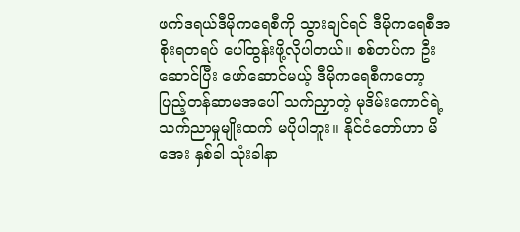ဖက်ဒရယ်ဒီမိုကရေစီကို သွားချင်ရင် ဒီမိုကရေစီအစိုးရတရပ် ပေါ်ထွန်းဖို့လိုပါတယ်။ စစ်တပ်က ဦးဆောင်ပြီး ဖော်ဆောင်မယ့် ဒီမိုကရေစီကတော့ ပြည့်တန်ဆာမအပေါ် သက်ညှာတဲ့ မုဒိမ်းကောင်ရဲ့ သက်ညာမှုမျိုးထက် မပိုပါဘူး။ နိုင်ငံတော်ဟာ မိအေး နှစ်ခါ သုံးခါနာ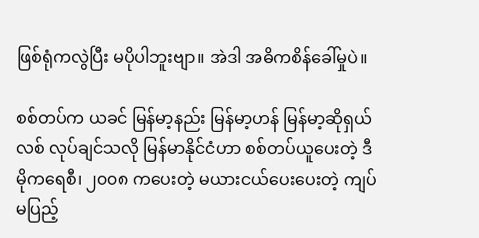ဖြစ်ရုံကလွဲပြီး မပိုပါဘူးဗျာ။ အဲဒါ အဓိကစိန်ခေါ်မှုပဲ။

စစ်တပ်က ယခင် မြန်မာ့နည်း မြန်မာ့ဟန် မြန်မာ့ဆိုရှယ်လစ် လုပ်ချင်သလို မြန်မာနိုင်ငံဟာ စစ်တပ်ယူပေးတဲ့ ဒီမိုကရေစီ၊ ၂၀၀၈ ကပေးတဲ့ မယားငယ်ပေးပေးတဲ့ ကျပ်မပြည့်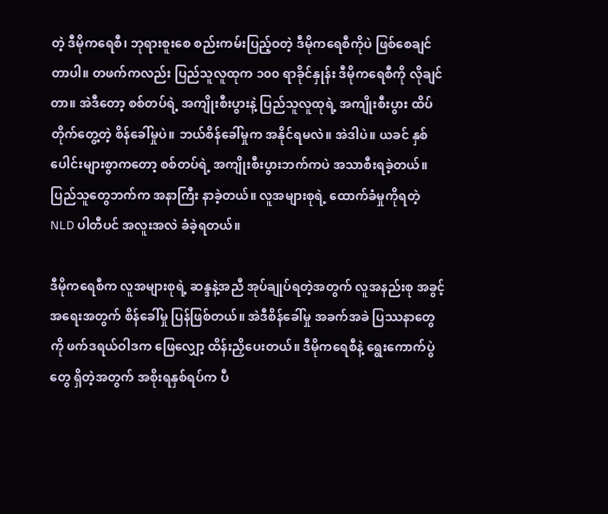တဲ့ ဒီမိုကရေစီ၊ ဘုရားစူးစေ စည်းကမ်းပြည့်ဝတဲ့ ဒီမိုကရေစီကိုပဲ ဖြစ်စေချင်တာပါ။ တဖက်ကလည်း ပြည်သူလူထုက ၁၀၀ ရာခိုင်နှုန်း ဒီမိုကရေစီကို လိုချင်တာ။ အဲဒီတော့ စစ်တပ်ရဲ့ အကျိုးစီးပွားနဲ့ ပြည်သူလူထုရဲ့ အကျိုးစီးပွား ထိပ်တိုက်တွေ့တဲ့ စိန်ခေါ်မှုပဲ။ ဘယ်စိန်ခေါ်မှုက အနိုင်ရမလဲ။ အဲဒါပဲ။ ယခင် နှစ်ပေါင်းများစွာကတော့ စစ်တပ်ရဲ့ အကျိုးစီးပွားဘက်ကပဲ အသာစီးရခဲ့တယ်။ ပြည်သူတွေဘက်က အနာကြီး နာခဲ့တယ်။ လူအများစုရဲ့ ထောက်ခံမှုကိုရတဲ့ NLD ပါတီပင် အလူးအလဲ ခံခဲ့ရတယ်။

ဒီမိုကရေစီက လူအများစုရဲ့ ဆန္ဒနဲ့အညီ အုပ်ချုပ်ရတဲ့အတွက် လူအနည်းစု အခွင့်အရေး‌အတွက် စိန်ခေါ်မှု ပြန်ဖြစ်တယ်။ အဲဒီစိန်ခေါ်မှု အခက်အခဲ ပြဿနာတွေကို ဖက်ဒရယ်ဝါဒက ဖြေလျှော့ ထိန်းညှိပေးတယ်။ ဒီမိုကရေစီနဲ့ ရွေးကောက်ပွဲတွေ ရှိတဲ့အတွက် အစိုးရနှစ်ရပ်က ပီ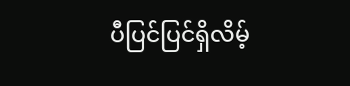ပီပြင်ပြင်ရှိလိမ့်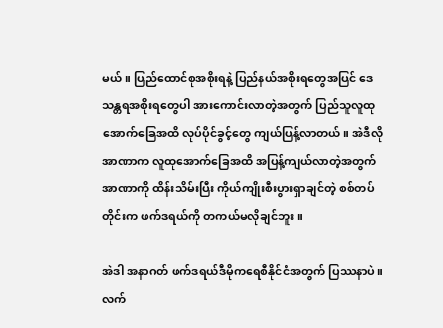မယ်။ ပြည်ထောင်စုအစိုးရနဲ့ ပြည်နယ်အစိုးရတွေအပြင် ဒေသန္တရအစိုးရတွေပါ အားကောင်းလာတဲ့အတွက် ပြည်သူလူထု အောက်ခြေအထိ လုပ်ပိုင်ခွင့်တွေ ကျယ်ပြန့်လာတယ်။ အဲဒီလို အာဏာက လူထုအောက်ခြေအထိ အပြန့်ကျယ်လာတဲ့အတွက် အာဏာကို ထိန်းသိမ်းပြီး ကိုယ်ကျိုးစီးပွားရှာချင်တဲ့ စစ်တပ်တိုင်းက ဖက်ဒရယ်ကို တကယ်မလိုချင်ဘူး။

အဲဒါ အနာဂတ် ဖက်ဒရယ်ဒီမိုကရေစီနိုင်ငံအတွက် ပြဿနာပဲ။ လက်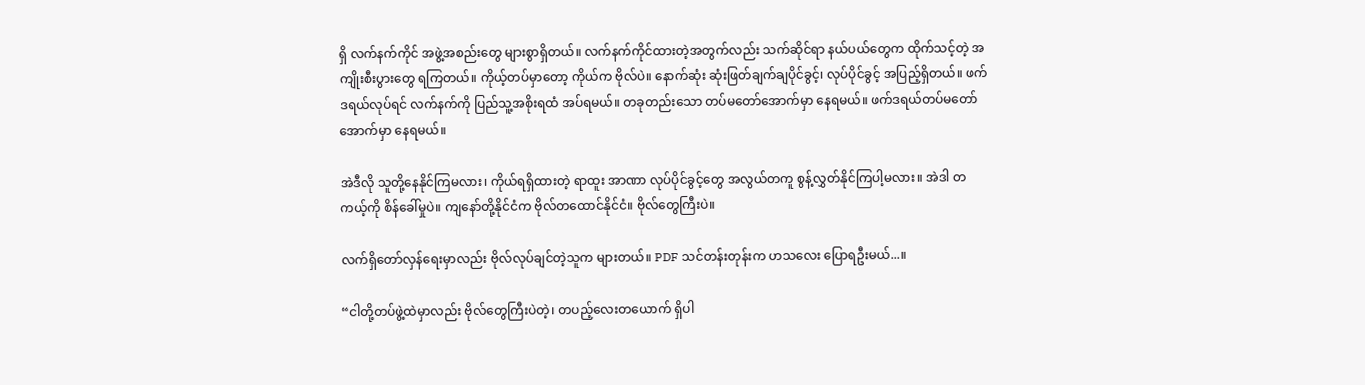ရှိ လက်နက်ကိုင် အဖွဲ့အစည်းတွေ များစွာရှိတယ်။ လက်နက်ကိုင်ထားတဲ့အတွက်လည်း သက်ဆိုင်ရာ နယ်ပယ်တွေက ထိုက်သင့်တဲ့ အကျိုးစီးပွားတွေ ရကြတယ်။ ကိုယ့်တပ်မှာတော့ ကိုယ်က ဗိုလ်ပဲ။ နောက်ဆုံး ဆုံးဖြတ်ချက်ချပိုင်ခွင့်၊ လုပ်ပိုင်ခွင့် အပြည့်ရှိတယ်။ ဖက်ဒရယ်လုပ်ရင် လက်နက်ကို ပြည်သူ့အစိုးရထံ အပ်ရမယ်။ တခုတည်းသော တပ်မတော်အောက်မှာ နေရမယ်။ ဖက်ဒရယ်တပ်မတော်အောက်မှာ နေရမယ်။

အဲဒီလို သူတို့နေနိုင်ကြမလား၊ ကိုယ်ရရှိထားတဲ့ ရာထူး အာဏာ လုပ်ပိုင်ခွင့်တွေ အလွယ်တကူ စွန့်လွှတ်နိုင်ကြပါ့မလား။ အဲဒါ တကယ့်ကို စိန်ခေါ်မှုပဲ။ ကျနော်တို့နိုင်ငံက ဗိုလ်တထောင်နိုင်ငံ။ ဗိုလ်တွေကြီးပဲ။

လက်ရှိတော်လှန်ရေးမှာလည်း ဗိုလ်လုပ်ချင်တဲ့သူက များတယ်။ PDF သင်တန်းတုန်းက ဟသလေး ပြောရဦးမယ်...။

“ငါတို့တပ်ဖွဲ့ထဲမှာလည်း ဗိုလ်တွေကြီးပဲတဲ့၊ တပည့်လေးတယောက် ရှိပါ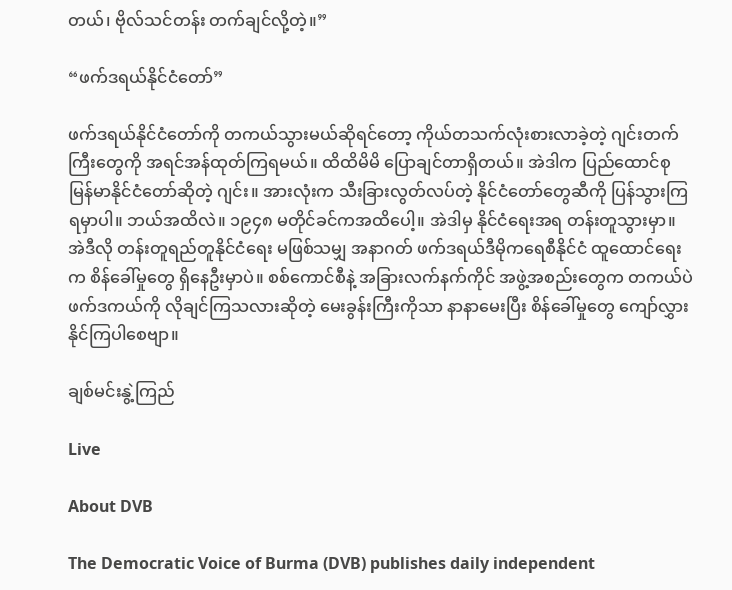တယ်၊ ဗိုလ်သင်တန်း တက်ချင်လို့တဲ့။”

“ဖက်ဒရယ်နိုင်ငံတော်”

ဖက်ဒရယ်နိုင်ငံတော်ကို တကယ်သွားမယ်ဆိုရင်တော့ ကိုယ်တသက်လုံးစားလာခဲ့တဲ့ ဂျင်းတက်ကြီးတွေကို အရင်အန်ထုတ်ကြရမယ်။ ထိထိမိမိ ပြောချင်တာရှိတယ်။ အဲဒါက ပြည်ထောင်စုမြန်မာနိုင်ငံတော်ဆိုတဲ့ ဂျင်း။ အားလုံးက သီးခြားလွတ်လပ်တဲ့ နိုင်ငံတော်တွေဆီကို ပြန်သွားကြရမှာပါ။ ဘယ်အထိလဲ။ ၁၉၄၈ မတိုင်ခင်ကအထိပေါ့။ အဲဒါမှ နိုင်ငံရေးအရ တန်းတူသွားမှာ။ အဲဒီလို တန်းတူရည်တူနိုင်ငံရေး မဖြစ်သမျှ အနာဂတ် ဖက်ဒရယ်ဒီမိုကရေစီနိုင်ငံ ထူထောင်ရေးက စိန်ခေါ်မှုတွေ ရှိနေဦးမှာပဲ။ စစ်ကောင်စီနဲ့ အခြားလက်နက်ကိုင် အဖွဲ့အစည်းတွေက တကယ်ပဲ ဖက်ဒကယ်ကို လိုချင်ကြသလားဆိုတဲ့ မေးခွန်းကြီးကိုသာ နာနာမေးပြီး စိန်ခေါ်မှုတွေ ကျော်လွှားနိုင်ကြပါစေဗျာ။

ချစ်မင်းနွဲ့ကြည်

Live

About DVB

The Democratic Voice of Burma (DVB) publishes daily independent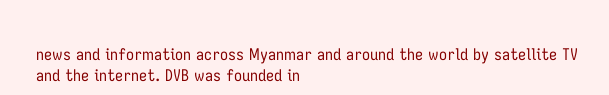news and information across Myanmar and around the world by satellite TV and the internet. DVB was founded in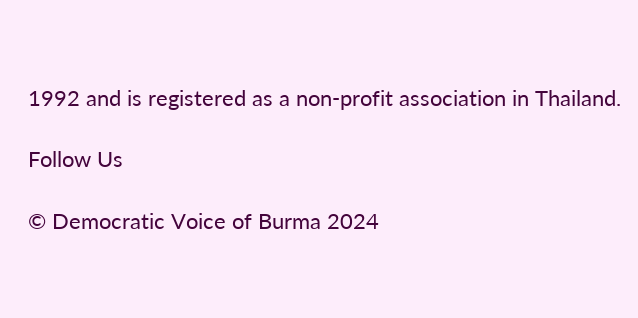1992 and is registered as a non-profit association in Thailand.

Follow Us

© Democratic Voice of Burma 2024